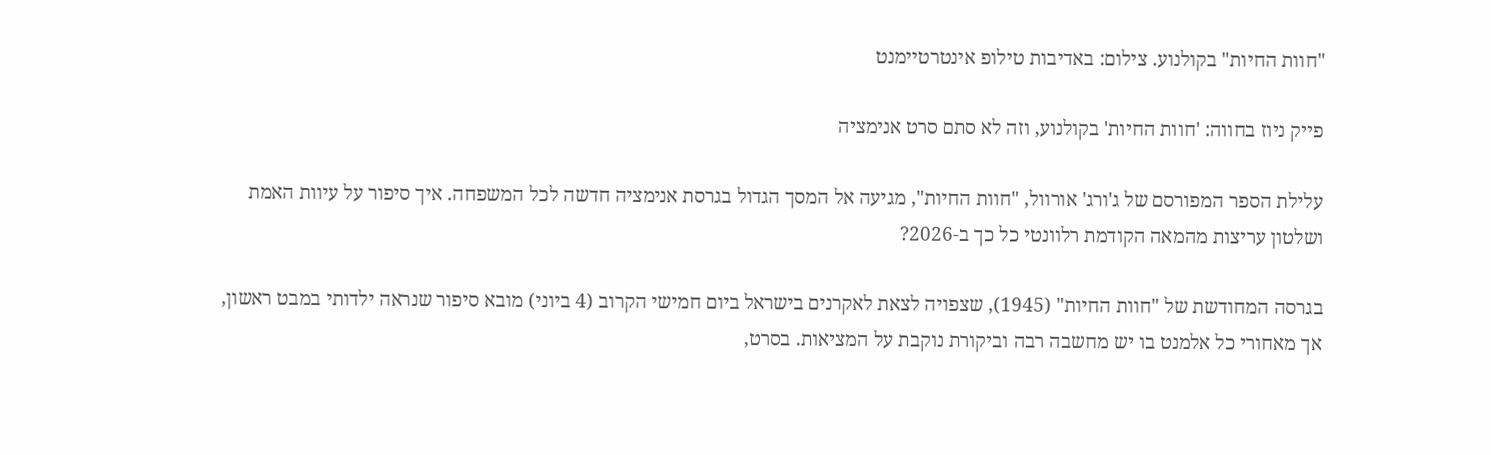"חוות החיות" בקולנוע. צילום: באדיבות טילופ אינטרטיימנט

פייק ניוז בחווה: 'חוות החיות' בקולנוע, וזה לא סתם סרט אנימציה

עלילת הספר המפורסם של ג'ורג' אורוול, "חוות החיות", מגיעה אל המסך הגדול בגרסת אנימציה חדשה לכל המשפחה. איך סיפור על עיוות האמת ושלטון עריצות מהמאה הקודמת רלוונטי כל כך ב-2026?

בגרסה המחודשת של "חוות החיות" (1945), שצפויה לצאת לאקרנים בישראל ביום חמישי הקרוב (4 ביוני) מובא סיפור שנראה ילדותי במבט ראשון, אך מאחורי כל אלמנט בו יש מחשבה רבה וביקורת נוקבת על המציאות. בסרט,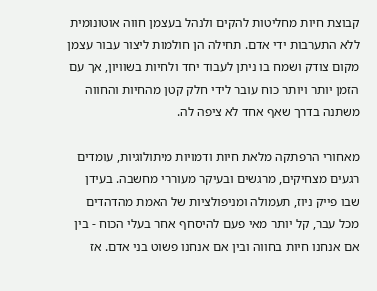קבוצת חיות מחליטות להקים ולנהל בעצמן חווה אוטונומית ללא התערבות ידי אדם. תחילה הן חולמות ליצור עבור עצמן מקום צודק ושמח בו ניתן לעבוד יחד ולחיות בשוויון, אך עם הזמן יותר ויותר כוח עובר לידי חלק קטן מהחיות והחווה משתנה בדרך שאף אחד לא ציפה לה.

מאחורי הרפתקה מלאת חיות ודמויות מיתולוגיות, עומדים רגעים מצחיקים, מרגשים ובעיקר מעוררי מחשבה. בעידן שבו פייק ניוז, תעמולה ומניפולציות של האמת מהדהדים מכל עבר, קל יותר מאי פעם להיסחף אחר בעלי הכוח - בין אם אנחנו חיות בחווה ובין אם אנחנו פשוט בני אדם. אז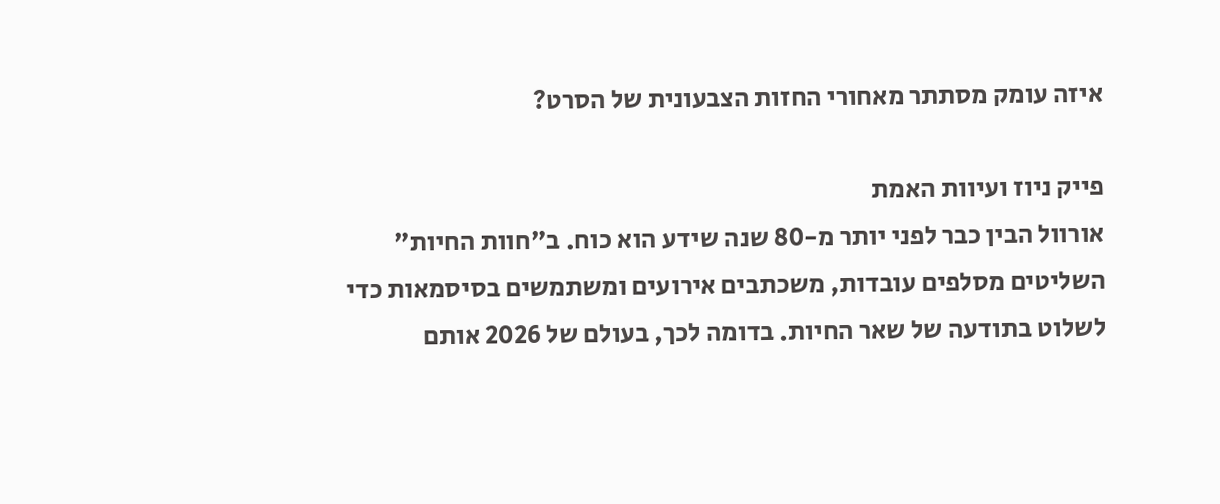איזה עומק מסתתר מאחורי החזות הצבעונית של הסרט?

פייק ניוז ועיוות האמת
אורוול הבין כבר לפני יותר מ-80 שנה שידע הוא כוח. ב"חוות החיות" השליטים מסלפים עובדות, משכתבים אירועים ומשתמשים בסיסמאות כדי לשלוט בתודעה של שאר החיות. בדומה לכך, בעולם של 2026 אותם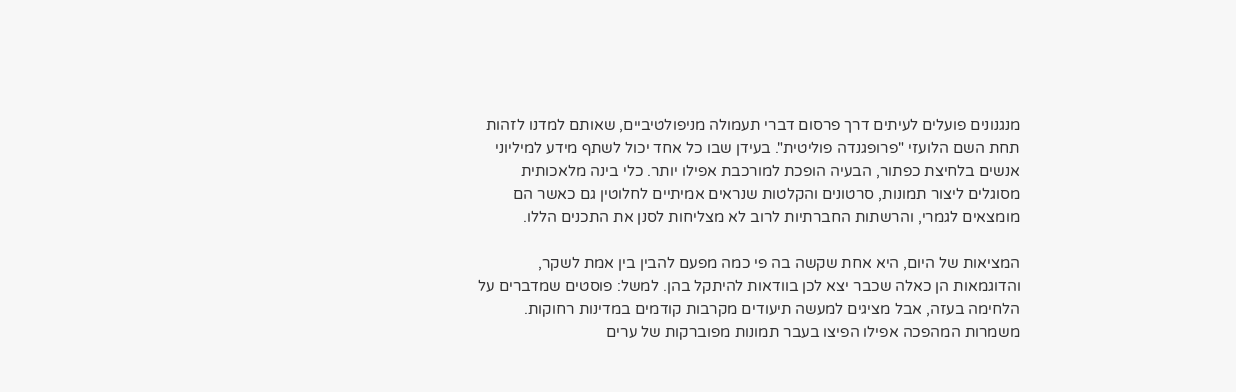מנגנונים פועלים לעיתים דרך פרסום דברי תעמולה מניפולטיביים, שאותם למדנו לזהות תחת השם הלועזי "פרופגנדה פוליטית". בעידן שבו כל אחד יכול לשתף מידע למיליוני אנשים בלחיצת כפתור, הבעיה הופכת למורכבת אפילו יותר. כלי בינה מלאכותית מסוגלים ליצור תמונות, סרטונים והקלטות שנראים אמיתיים לחלוטין גם כאשר הם מומצאים לגמרי, והרשתות החברתיות לרוב לא מצליחות לסנן את התכנים הללו.

המציאות של היום, היא אחת שקשה בה פי כמה מפעם להבין בין אמת לשקר, והדוגמאות הן כאלה שכבר יצא לכן בוודאות להיתקל בהן. למשל: פוסטים שמדברים על הלחימה בעזה, אבל מציגים למעשה תיעודים מקרבות קודמים במדינות רחוקות. משמרות המהפכה אפילו הפיצו בעבר תמונות מפוברקות של ערים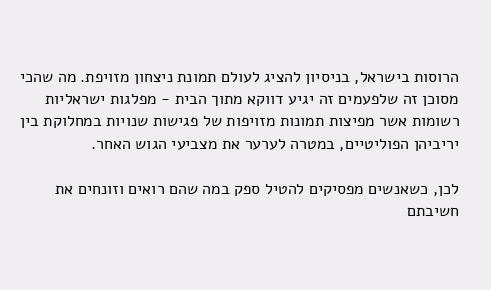הרוסות בישראל, בניסיון להציג לעולם תמונת ניצחון מזויפת. מה שהכי מסוכן זה שלפעמים זה יגיע דווקא מתוך הבית - מפלגות ישראליות רשומות אשר מפיצות תמונות מזויפות של פגישות שנויות במחלוקת בין יריביהן הפוליטיים, במטרה לערער את מצביעי הגוש האחר.

לכן, כשאנשים מפסיקים להטיל ספק במה שהם רואים וזונחים את חשיבתם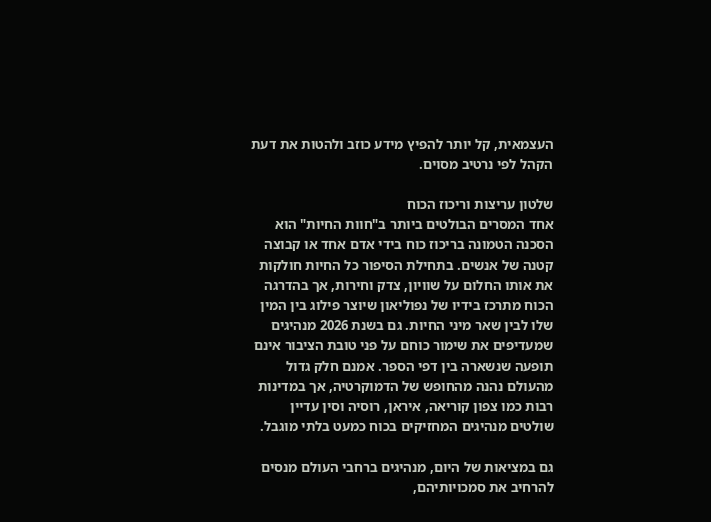העצמאית, קל יותר להפיץ מידע כוזב ולהטות את דעת הקהל לפי נרטיב מסוים.

שלטון עריצות וריכוז הכוח
אחד המסרים הבולטים ביותר ב"חוות החיות" הוא הסכנה הטמונה בריכוז כוח בידי אדם אחד או קבוצה קטנה של אנשים. בתחילת הסיפור כל החיות חולקות את אותו החלום על שוויון, צדק וחירות, אך בהדרגה הכוח מתרכז בידיו של נפוליאון שיוצר פילוג בין המין שלו לבין שאר מיני החיות. גם בשנת 2026 מנהיגים שמעדיפים את שימור כוחם על פני טובת הציבור אינם תופעה שנשארה בין דפי הספר. אמנם חלק גדול מהעולם נהנה מהחופש של הדמוקרטיה, אך במדינות רבות כמו צפון קוריאה, איראן, רוסיה וסין עדיין שולטים מנהיגים המחזיקים בכוח כמעט בלתי מוגבל.

גם במציאות של היום, מנהיגים ברחבי העולם מנסים להרחיב את סמכויותיהם,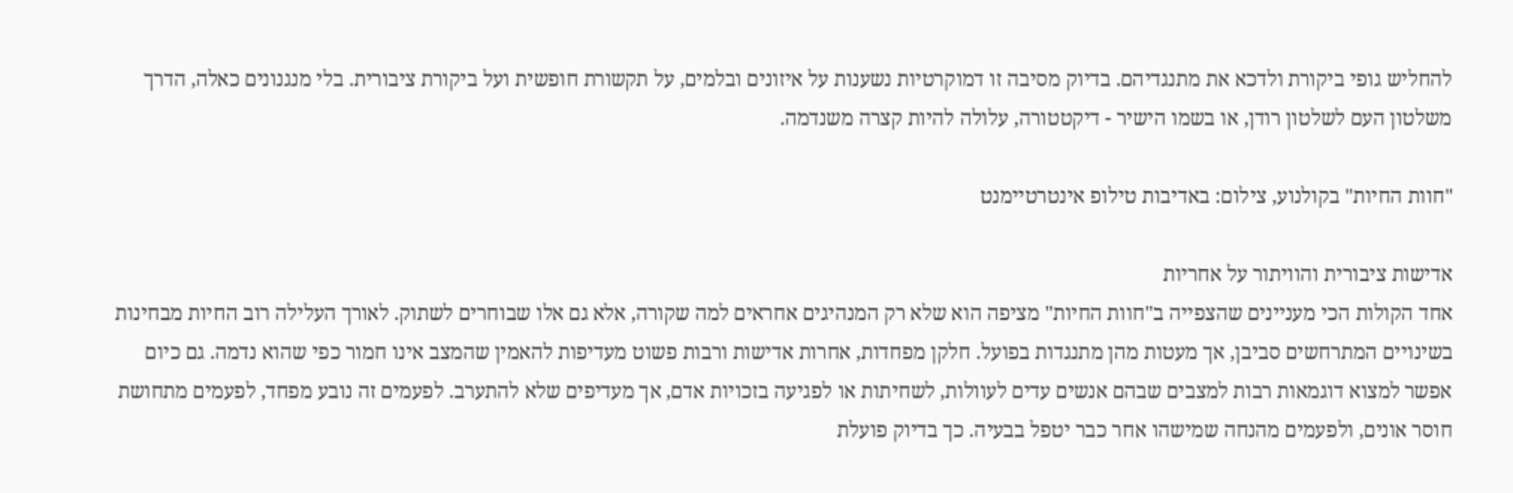להחליש גופי ביקורת ולדכא את מתנגדיהם. בדיוק מסיבה זו דמוקרטיות נשענות על איזונים ובלמים, על תקשורת חופשית ועל ביקורת ציבורית. בלי מנגנונים כאלה, הדרך משלטון העם לשלטון רודן, או בשמו הישיר - דיקטטורה, עלולה להיות קצרה משנדמה.

"חוות החיות" בקולנוע, צילום: באדיבות טילופ אינטרטיימנט

אדישות ציבורית והוויתור על אחריות
אחד הקולות הכי מעניינים שהצפייה ב"חוות החיות" מציפה הוא שלא רק המנהיגים אחראים למה שקורה, אלא גם אלו שבוחרים לשתוק. לאורך העלילה רוב החיות מבחינות בשינויים המתרחשים סביבן, אך מעטות מהן מתנגדות בפועל. חלקן מפחדות, אחרות אדישות ורבות פשוט מעדיפות להאמין שהמצב אינו חמור כפי שהוא נדמה. גם כיום אפשר למצוא דוגמאות רבות למצבים שבהם אנשים עדים לעוולות, לשחיתות או לפגיעה בזכויות אדם, אך מעדיפים שלא להתערב. לפעמים זה נובע מפחד, לפעמים מתחושת חוסר אונים, ולפעמים מהנחה שמישהו אחר כבר יטפל בבעיה. כך בדיוק פועלת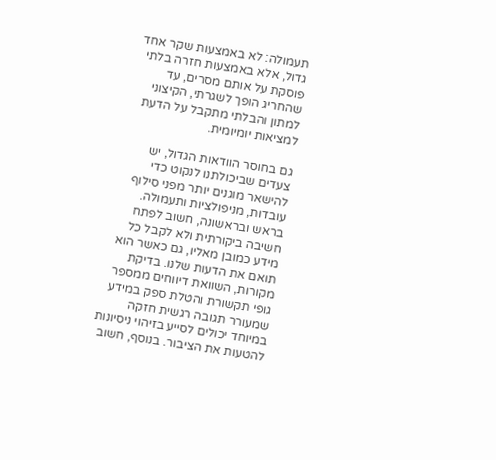תעמולה: לא באמצעות שקר אחד גדול, אלא באמצעות חזרה בלתי פוסקת על אותם מסרים, עד שהחריג הופך לשגרתי, הקיצוני למתון והבלתי מתקבל על הדעת למציאות יומיומית.

גם בחוסר הוודאות הגדול, יש צעדים שביכולתנו לנקוט כדי להישאר מוגנים יותר מפני סילוף עובדות, מניפולציות ותעמולה. בראש ובראשונה, חשוב לפתח חשיבה ביקורתית ולא לקבל כל מידע כמובן מאליו, גם כאשר הוא תואם את הדעות שלנו. בדיקת מקורות, השוואת דיווחים ממספר גופי תקשורת והטלת ספק במידע שמעורר תגובה רגשית חזקה במיוחד יכולים לסייע בזיהוי ניסיונות להטעות את הציבור. בנוסף, חשוב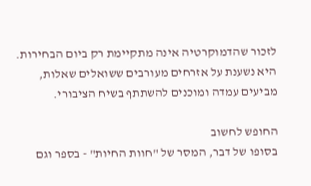לזכור שהדמוקרטיה אינה מתקיימת רק ביום הבחירות. היא נשענת על אזרחים מעורבים ששואלים שאלות, מביעים עמדה ומוכנים להשתתף בשיח הציבורי.

החופש לחשוב
בסופו של דבר, המסר של "חוות החיות" - בספר וגם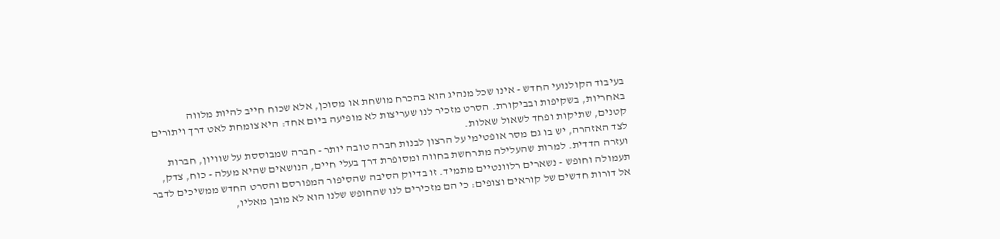בעיבוד הקולנועי החדש - אינו שכל מנהיג הוא בהכרח מושחת או מסוכן, אלא שכוח חייב להיות מלווה באחריות, בשקיפות ובביקורת. הסרט מזכיר לנו שעריצות לא מופיעה ביום אחד: היא צומחת לאט דרך ויתורים קטנים, שתיקות ופחד לשאול שאלות.
לצד האזהרה, יש בו גם מסר אופטימי על הרצון לבנות חברה טובה יותר - חברה שמבוססת על שוויון, חברות ועזרה הדדית. למרות שהעלילה מתרחשת בחווה ומסופרת דרך בעלי חיים, הנושאים שהיא מעלה - כוח, צדק, תעמולה וחופש - נשארים רלוונטיים מתמיד. זו בדיוק הסיבה שהסיפור המפורסם והסרט החדש ממשיכים לדבר אל דורות חדשים של קוראים וצופים: כי הם מזכירים לנו שהחופש שלנו הוא לא מובן מאליו,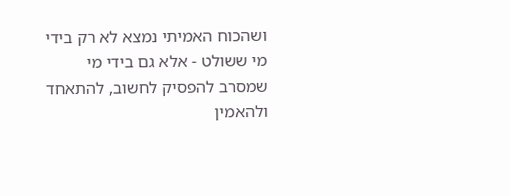ושהכוח האמיתי נמצא לא רק בידי מי ששולט - אלא גם בידי מי שמסרב להפסיק לחשוב, להתאחד ולהאמין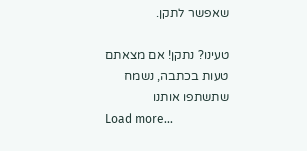שאפשר לתקן.

טעינו? נתקן! אם מצאתם טעות בכתבה, נשמח שתשתפו אותנו
Load more...